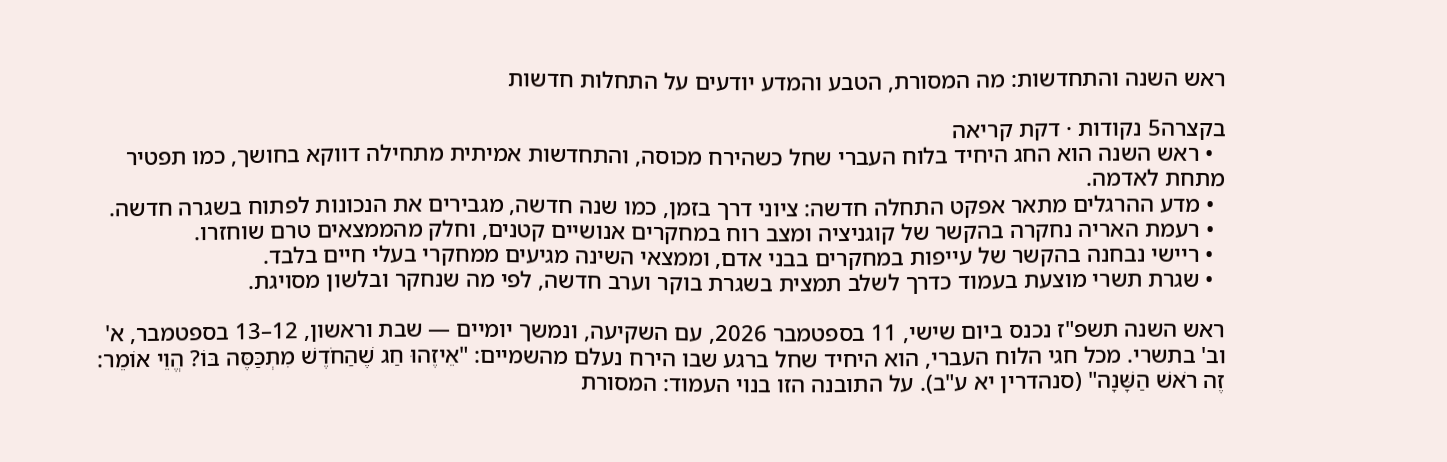ראש השנה והתחדשות: מה המסורת, הטבע והמדע יודעים על התחלות חדשות

בקצרה5 נקודות · דקת קריאה
  • ראש השנה הוא החג היחיד בלוח העברי שחל כשהירח מכוסה, והתחדשות אמיתית מתחילה דווקא בחושך, כמו תפטיר מתחת לאדמה.
  • מדע ההרגלים מתאר אפקט התחלה חדשה: ציוני דרך בזמן, כמו שנה חדשה, מגבירים את הנכונות לפתוח בשגרה חדשה.
  • רעמת האריה נחקרה בהקשר של קוגניציה ומצב רוח במחקרים אנושיים קטנים, וחלק מהממצאים טרם שוחזרו.
  • ריישי נבחנה בהקשר של עייפות במחקרים בבני אדם, וממצאי השינה מגיעים ממחקרי בעלי חיים בלבד.
  • שגרת תשרי מוצעת בעמוד כדרך לשלב תמצית בשגרת בוקר וערב חדשה, לפי מה שנחקר ובלשון מסויגת.

ראש השנה תשפ"ז נכנס ביום שישי, 11 בספטמבר 2026, עם השקיעה, ונמשך יומיים — שבת וראשון, 12–13 בספטמבר, א' וב' בתשרי. מכל חגי הלוח העברי, הוא היחיד שחל ברגע שבו הירח נעלם מהשמיים: "אֵיזֶהוּ חַג שֶׁהַחֹדֶשׁ מִתְכַּסֶּה בּוֹ? הֱוֵי אוֹמֵר: זֶה רֹאשׁ הַשָּׁנָה" (סנהדרין יא ע"ב). על התובנה הזו בנוי העמוד: המסורת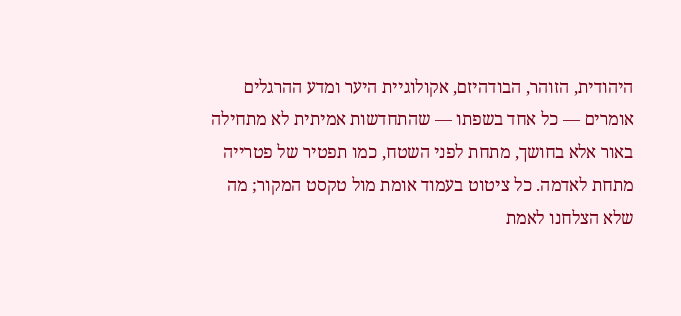היהודית, הזוהר, הבודהיזם, אקולוגיית היער ומדע ההרגלים אומרים — כל אחד בשפתו — שהתחדשות אמיתית לא מתחילה באור אלא בחושך, מתחת לפני השטח, כמו תפטיר של פטרייה מתחת לאדמה. כל ציטוט בעמוד אומת מול טקסט המקור; מה שלא הצלחנו לאמת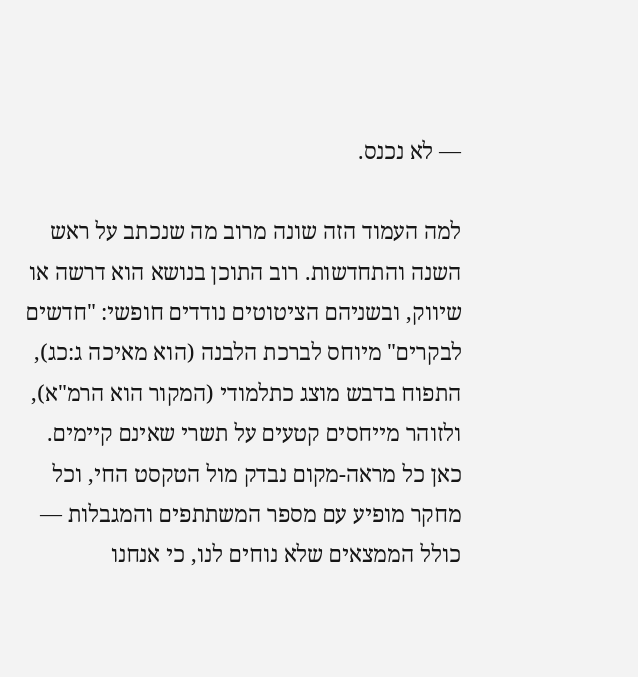— לא נכנס.

למה העמוד הזה שונה מרוב מה שנכתב על ראש השנה והתחדשות. רוב התוכן בנושא הוא דרשה או שיווק, ובשניהם הציטוטים נודדים חופשי: "חדשים לבקרים" מיוחס לברכת הלבנה (הוא מאיכה ג:כג), התפוח בדבש מוצג כתלמודי (המקור הוא הרמ"א), ולזוהר מייחסים קטעים על תשרי שאינם קיימים. כאן כל מראה-מקום נבדק מול הטקסט החי, וכל מחקר מופיע עם מספר המשתתפים והמגבלות — כולל הממצאים שלא נוחים לנו, כי אנחנו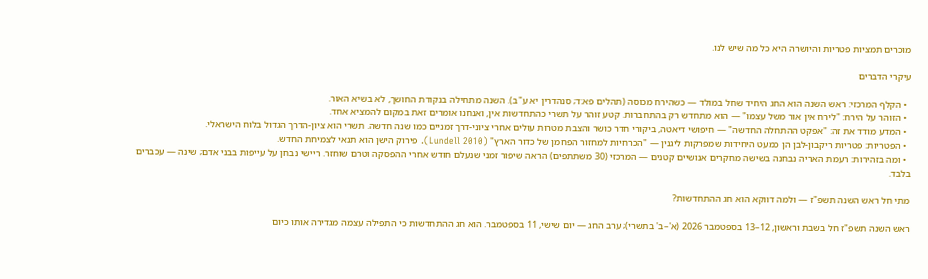מוכרים תמציות פטריות והיושרה היא כל מה שיש לנו.

עיקרי הדברים

  • הקלף המרכזי: ראש השנה הוא החג היחיד שחל במולד — כשהירח מכוסה (תהלים פא:ד; סנהדרין יא ע"ב). השנה מתחילה בנקודת החושך, לא בשיא האור.
  • הזוהר על הירח: "לירח אין אור משל עצמו" — הוא מתחדש רק בהתחברות. קטע זוהר על תשרי כהתחדשות אין, ואנחנו אומרים זאת במקום להמציא אחד.
  • המדע מודד את זה: "אפקט ההתחלה החדשה" — חיפושי דיאטה, ביקורי חדר כושר והצבת מטרות עולים אחרי ציוני-דרך זמניים כמו שנה חדשה. תשרי הוא ציון-הדרך הגדול בלוח הישראלי.
  • הפטריות: פטריות ריקבון-לבן הן כמעט היחידות שמפרקות ליגנין — "הכרחיות למחזור הפחמן של כדור הארץ" (Lundell 2010). פירוק הישן הוא תנאי לצמיחת החדש.
  • ומה בזהירות: רעמת האריה נבחנה בשישה מחקרים אנושיים קטנים — המרכזי (30 משתתפים) הראה שיפור זמני שנעלם חודש אחרי ההפסקה וטרם שוחזר. ריישי נבחן על עייפות בבני אדם; שינה — עכברים בלבד.

מתי חל ראש השנה תשפ"ז — ולמה דווקא הוא חג ההתחדשות?

ראש השנה תשפ"ז חל בשבת וראשון, 12–13 בספטמבר 2026 (א'–ב' בתשרי); ערב החג — יום שישי, 11 בספטמבר. הוא חג ההתחדשות כי התפילה עצמה מגדירה אותו כיום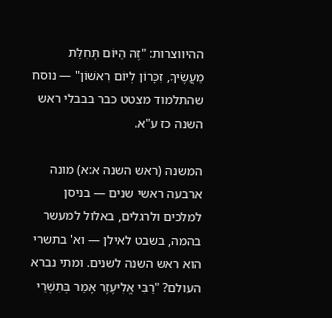ההיווצרות: "זֶה הַיּוֹם תְּחִלַּת מַעֲשֶׂיךָ, זִכָּרוֹן לְיוֹם רִאשׁוֹן" — נוסח שהתלמוד מצטט כבר בבבלי ראש השנה כז ע"א.

המשנה (ראש השנה א:א) מונה ארבעה ראשי שנים — בניסן למלכים ולרגלים, באלול למעשר בהמה, בשבט לאילן — וא' בתשרי הוא ראש השנה לשנים. ומתי נברא העולם? "רַבִּי אֱלִיעֶזֶר אָמַר בְּתִשְׁרֵי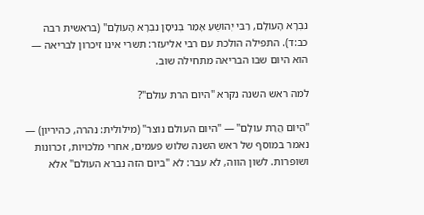נִבְרָא הָעוֹלָם, רַבִּי יְהוֹשֻׁעַ אָמַר בְּנִיסָן נִבְרָא הָעוֹלָם" (בראשית רבה כב:ד). התפילה הולכת עם רבי אליעזר: תשרי אינו זיכרון לבריאה — הוא היום שבו הבריאה מתחילה שוב.

למה ראש השנה נקרא "היום הרת עולם"?

"הַיּוֹם הֲרַת עוֹלָם" — "היום העולם נוצר" (מילולית: נהרה, כהיריון) — נאמר במוסף של ראש השנה שלוש פעמים, אחרי מלכויות, זכרונות ושופרות. לשון הווה, לא עבר: לא "ביום הזה נברא העולם" אלא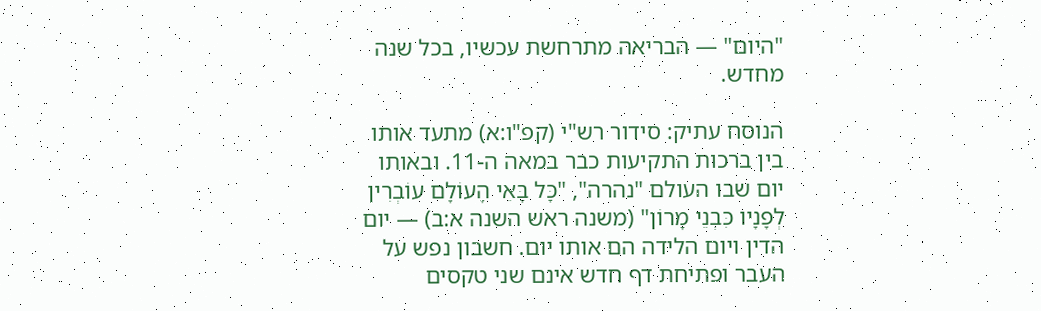"היום" — הבריאה מתרחשת עכשיו, בכל שנה מחדש.

הנוסח עתיק: סידור רש"י (קפ"ו:א) מתעד אותו בין ברכות התקיעות כבר במאה ה-11. ובאותו יום שבו העולם "נהרה", "כָּל בָּאֵי הָעוֹלָם עוֹבְרִין לְפָנָיו כִּבְנֵי מָרוֹן" (משנה ראש השנה א:ב) — יום הדין ויום הלידה הם אותו יום. חשבון נפש על העבר ופתיחת דף חדש אינם שני טקסים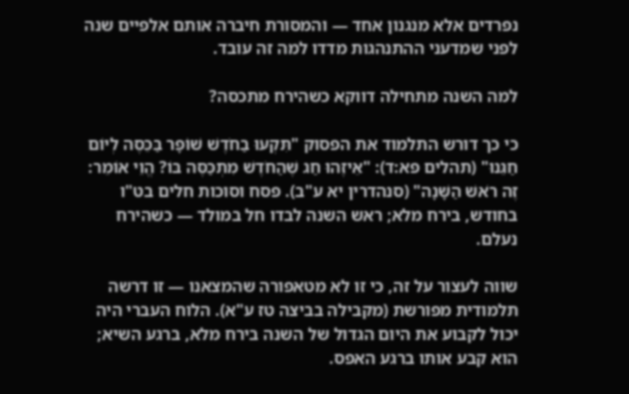נפרדים אלא מנגנון אחד — והמסורת חיברה אותם אלפיים שנה לפני שמדעני ההתנהגות מדדו למה זה עובד.

למה השנה מתחילה דווקא כשהירח מתכסה?

כי כך דורש התלמוד את הפסוק "תִּקְעוּ בַחֹדֶשׁ שׁוֹפָר בַּכֵּסֶה לְיוֹם חַגֵּנוּ" (תהלים פא:ד): "אֵיזֶהוּ חַג שֶׁהַחֹדֶשׁ מִתְכַּסֶּה בּוֹ? הֱוֵי אוֹמֵר: זֶה רֹאשׁ הַשָּׁנָה" (סנהדרין יא ע"ב). פסח וסוכות חלים בט"ו בחודש, בירח מלא; ראש השנה לבדו חל במולד — כשהירח נעלם.

שווה לעצור על זה, כי זו לא מטאפורה שהמצאנו — זו דרשה תלמודית מפורשת (מקבילה בביצה טז ע"א). הלוח העברי היה יכול לקבוע את היום הגדול של השנה בירח מלא, ברגע השיא; הוא קבע אותו ברגע האפס.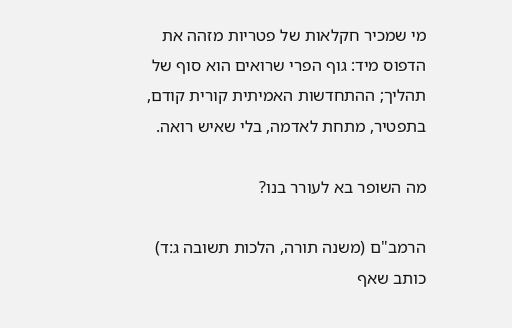מי שמכיר חקלאות של פטריות מזהה את הדפוס מיד: גוף הפרי שרואים הוא סוף של תהליך; ההתחדשות האמיתית קורית קודם, בתפטיר, מתחת לאדמה, בלי שאיש רואה.

מה השופר בא לעורר בנו?

הרמב"ם (משנה תורה, הלכות תשובה ג:ד) כותב שאף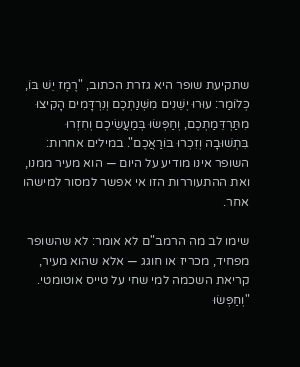שתקיעת שופר היא גזרת הכתוב, "רֶמֶז יֵשׁ בּוֹ, כְּלוֹמַר: עוּרוּ יְשֵׁנִים מִשְּׁנַתְכֶם וְנִרְדָּמִים הָקִיצוּ מִתַּרְדֵּמַתְכֶם, וְחַפְּשׂוּ בְּמַעֲשֵׂיכֶם וְחִזְרוּ בִּתְשׁוּבָה וְזִכְרוּ בּוֹרַאֲכֶם". במילים אחרות: השופר אינו מודיע על היום — הוא מעיר ממנו, ואת ההתעוררות הזו אי אפשר למסור למישהו אחר.

שימו לב מה הרמב"ם לא אומר: לא שהשופר מפחיד, מכריז או חוגג — אלא שהוא מעיר, קריאת השכמה למי שחי על טייס אוטומטי. "וְחַפְּשׂוּ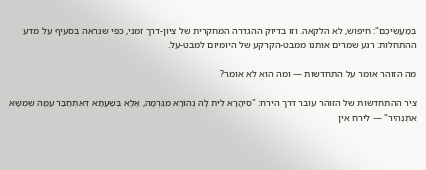בְּמַעֲשֵׂיכֶם": חיפוש, לא הלקאה. וזו בדיוק ההגדרה המחקרית של ציון-דרך זמני, כפי שנראה בסעיף על מדע ההתחלות: רגע שמרים אותנו ממבט-הקרקע של היומיום למבט-על.

מה הזוהר אומר על התחדשות — ומה הוא לא אומר?

ציר ההתחדשות של הזוהר עובר דרך הירח: "סִיהֲרָא לֵית לָהּ נְהוֹרָא מִגַּרְמָהּ, אֶלָּא בְּשַׁעְתָּא דְּאִתְחַבַּר עִמָּהּ שִׁמְשָׁא אִתְנְהִיר" — לירח אין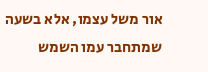אור משל עצמו, אלא בשעה שמתחבר עמו השמש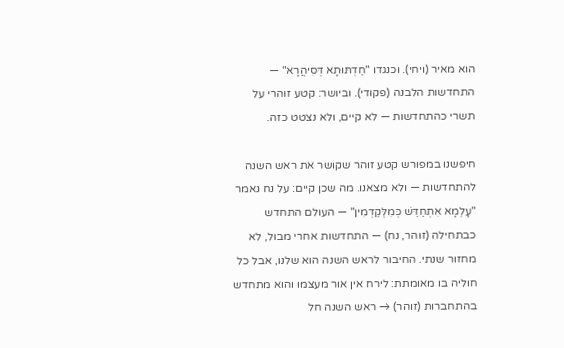הוא מאיר (ויחי). וכנגדו "חַדְתּוּתָא דְּסִיהֲרָא" — התחדשות הלבנה (פקודי). וביושר: קטע זוהרי על תשרי כהתחדשות — לא קיים, ולא נצטט כזה.

חיפשנו במפורש קטע זוהר שקושר את ראש השנה להתחדשות — ולא מצאנו. מה שכן קיים: על נח נאמר "עָלְמָא אִתְחַדֵּשׁ כְּמִלְּקַדְמִין" — העולם התחדש כבתחילה (זוהר, נח) — התחדשות אחרי מבול, לא מחזור שנתי. החיבור לראש השנה הוא שלנו, אבל כל חוליה בו מאומתת: לירח אין אור מעצמו והוא מתחדש בהתחברות (זוהר) → ראש השנה חל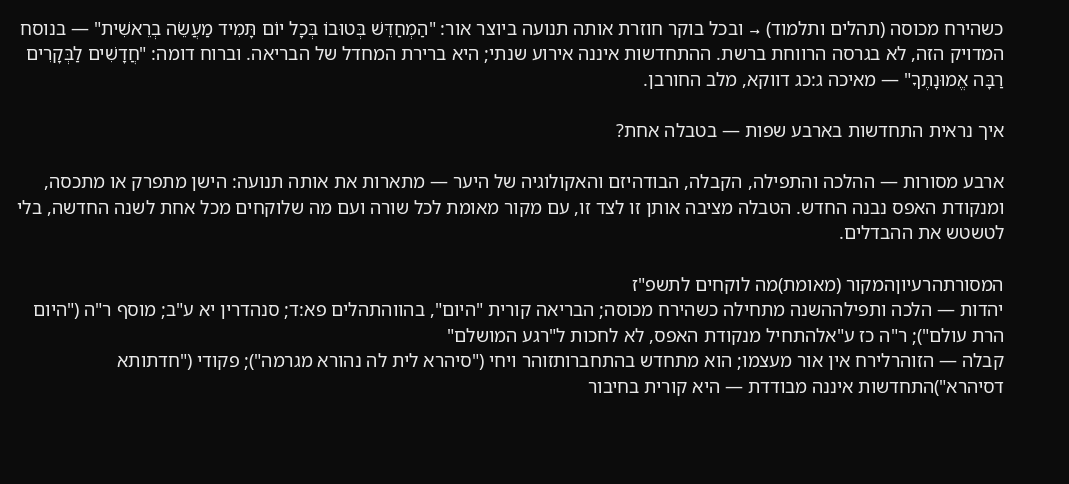כשהירח מכוסה (תהלים ותלמוד) → ובכל בוקר חוזרת אותה תנועה ביוצר אור: "הַמְחַדֵּשׁ בְּטוּבוֹ בְּכָל יוֹם תָּמִיד מַעֲשֵׂה בְרֵאשִׁית" — בנוסח המדויק הזה, לא בגרסה הרווחת ברשת. ההתחדשות איננה אירוע שנתי; היא ברירת המחדל של הבריאה. וברוח דומה: "חֲדָשִׁים לַבְּקָרִים רַבָּה אֱמוּנָתֶךָ" — מאיכה ג:כג דווקא, מלב החורבן.

איך נראית התחדשות בארבע שפות — בטבלה אחת?

ארבע מסורות — ההלכה והתפילה, הקבלה, הבודהיזם והאקולוגיה של היער — מתארות את אותה תנועה: הישן מתפרק או מתכסה, ומנקודת האפס נבנה החדש. הטבלה מציבה אותן זו לצד זו, עם מקור מאומת לכל שורה ועם מה שלוקחים מכל אחת לשנה החדשה, בלי לטשטש את ההבדלים.

המסורתהרעיוןהמקור (מאומת)מה לוקחים לתשפ"ז
יהדות — הלכה ותפילההשנה מתחילה כשהירח מכוסה; הבריאה קורית "היום", בהווהתהלים פא:ד; סנהדרין יא ע"ב; מוסף ר"ה ("היום הרת עולם"); ר"ה כז ע"אלהתחיל מנקודת האפס, לא לחכות ל"רגע המושלם"
קבלה — הזוהרלירח אין אור מעצמו; הוא מתחדש בהתחברותזוהר ויחי ("סיהרא לית לה נהורא מגרמה"); פקודי ("חדתותא דסיהרא")התחדשות איננה מבודדת — היא קורית בחיבור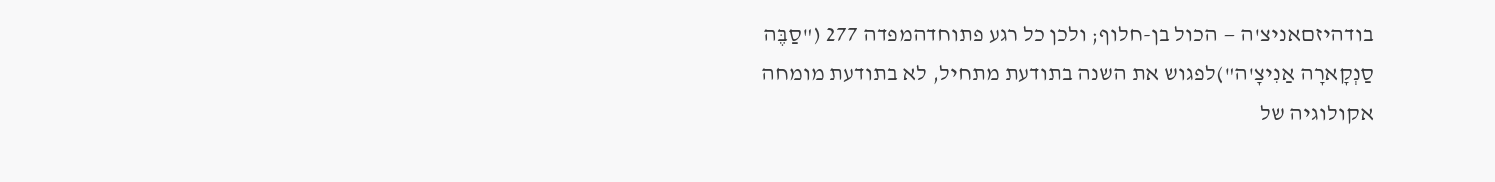בודהיזםאניצ'ה — הכול בן-חלוף; ולכן כל רגע פתוחדהמפדה 277 ("סַבֶּה סַנְקָארָה אַנִיצָ'ה")לפגוש את השנה בתודעת מתחיל, לא בתודעת מומחה
אקולוגיה של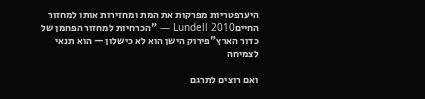היערפטריות מפרקות את המת ומחזירות אותו למחזור החייםLundell 2010 — "הכרחיות למחזור הפחמן של כדור הארץ"פירוק הישן הוא לא כישלון — הוא תנאי לצמיחה

ואם רוצים לתרגם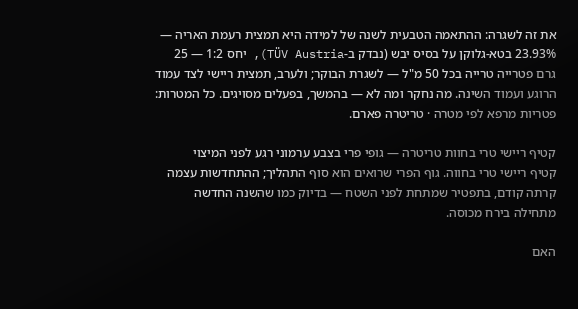את זה לשגרה: ההתאמה הטבעית לשנה של למידה היא תמצית רעמת האריה — 23.93% בטא-גלוקן על בסיס יבש (נבדק ב-TÜV Austria), יחס 1:2 — 25 גרם פטרייה טרייה בכל 50 מ"ל — לשגרת הבוקר; ולערב, תמצית ריישי לצד עמוד הרוגע ועמוד השינה. מה נחקר ומה לא — בהמשך, בפעלים מסויגים. כל המטרות: פטריות מרפא לפי מטרה · טריטרה פארם.

קטיף ריישי טרי בחוות טריטרה — גופי פרי בצבע ערמוני רגע לפני המיצוי
קטיף ריישי טרי בחווה. גוף הפרי שרואים הוא סוף התהליך; ההתחדשות עצמה קרתה קודם, בתפטיר שמתחת לפני השטח — בדיוק כמו שהשנה החדשה מתחילה בירח מכוסה.

האם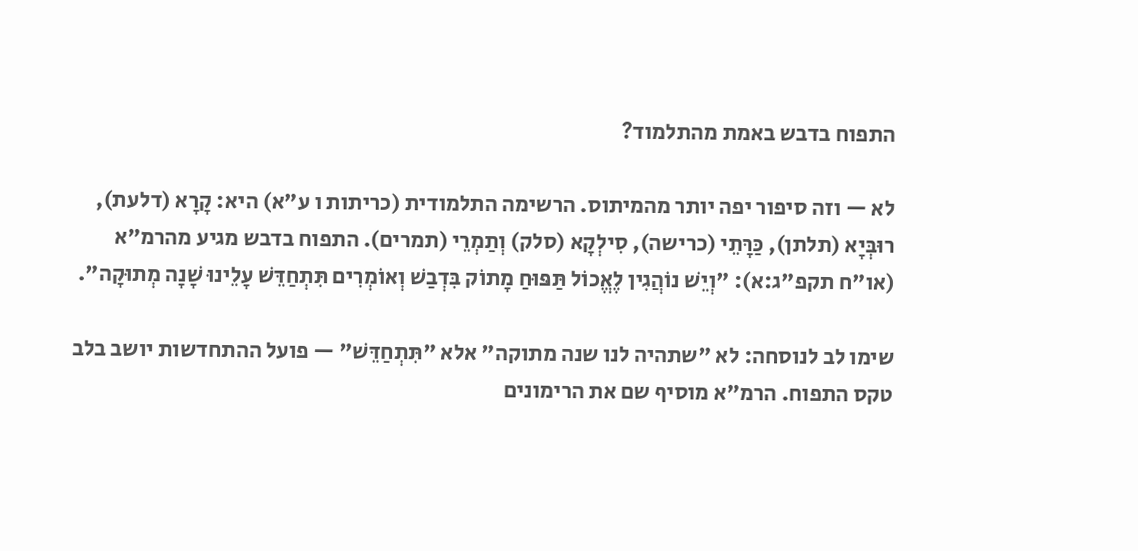התפוח בדבש באמת מהתלמוד?

לא — וזה סיפור יפה יותר מהמיתוס. הרשימה התלמודית (כריתות ו ע"א) היא: קָרָא (דלעת), רוּבְּיָא (תלתן), כַּרָּתֵי (כרישה), סִילְקָא (סלק) וְתַמְרֵי (תמרים). התפוח בדבש מגיע מהרמ"א (או"ח תקפ"ג:א): "וְיֵשׁ נוֹהֲגִין לֶאֱכוֹל תַּפּוּחַ מָתוֹק בִּדְבַשׁ וְאוֹמְרִים תִּתְחַדֵּשׁ עָלֵינוּ שָׁנָה מְתוּקָה".

שימו לב לנוסחה: לא "שתהיה לנו שנה מתוקה" אלא "תִּתְחַדֵּשׁ" — פועל ההתחדשות יושב בלב טקס התפוח. הרמ"א מוסיף שם את הרימונים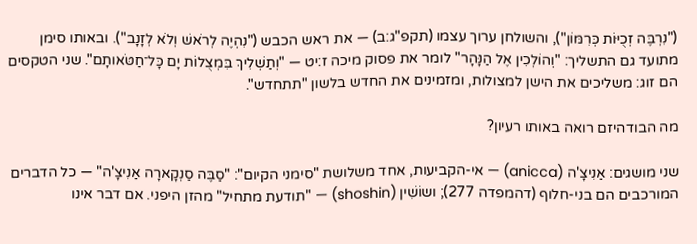("נִרְבֶּה זְכֻיּוֹת כְּרִמּוֹן"), והשולחן ערוך עצמו (תקפ"ג:ב) — את ראש הכבש ("נִהְיֶה לְרֹאשׁ וְלֹא לְזָנָב"). ובאותו סימן מתועד גם התשליך: "וְהוֹלְכִין אֶל הַנָּהָר" לומר את פסוק מיכה ז:יט — "וְתַשְׁלִיךְ בִּמְצֻלוֹת יָם כָּל־חַטֹּאותָם". שני הטקסים הם זוג: משליכים את הישן למצולות, ומזמינים את החדש בלשון "תתחדש".

מה הבודהיזם רואה באותו רעיון?

שני מושגים: אַנִיצָ'ה (anicca) — אי-הקביעות, אחד משלושת "סימני הקיום": "סַבֶּה סַנְקָארָה אַנִיצָ'ה" — כל הדברים המורכבים הם בני-חלוף (דהמפדה 277); ושוֹשִׁין (shoshin) — "תודעת מתחיל" מהזן היפני. אם דבר אינו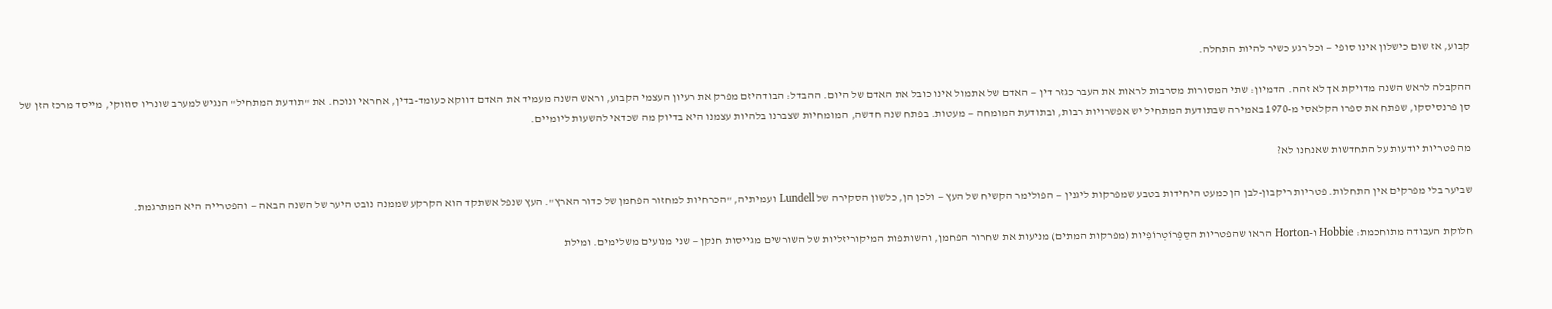קבוע, אז שום כישלון אינו סופי — וכל רגע כשיר להיות התחלה.

ההקבלה לראש השנה מדויקת אך לא זהה. הדמיון: שתי המסורות מסרבות לראות את העבר כגזר דין — האדם של אתמול אינו כובל את האדם של היום. ההבדל: הבודהיזם מפרק את רעיון העצמי הקבוע, וראש השנה מעמיד את האדם דווקא כעומד-בדין, אחראי ונוכח. את "תודעת המתחיל" הנגיש למערב שונריו סוזוקי, מייסד מרכז הזן של סן פרנסיסקו, שפתח את ספרו הקלאסי מ-1970 באמירה שבתודעת המתחיל יש אפשרויות רבות, ובתודעת המומחה — מעטות. בפתח שנה חדשה, המומחיות שצברנו בלהיות עצמנו היא בדיוק מה שכדאי להשעות ליומיים.

מה פטריות יודעות על התחדשות שאנחנו לא?

שביער בלי מפרקים אין התחלות. פטריות ריקבון-לבן הן כמעט היחידות בטבע שמפרקות ליגנין — הפולימר הקשיח של העץ — ולכן הן, כלשון הסקירה של Lundell ועמיתיה, "הכרחיות למחזור הפחמן של כדור הארץ". העץ שנפל אשתקד הוא הקרקע שממנה נובט היער של השנה הבאה — והפטרייה היא המתרגמת.

חלוקת העבודה מתוחכמת: Hobbie ו-Horton הראו שהפטריות הסַפְּרוֹטְרוֹפִיות (מפרקות המתים) מניעות את שחרור הפחמן, והשותפות המיקוריזליות של השורשים מגייסות חנקן — שני מנועים משלימים. ומילת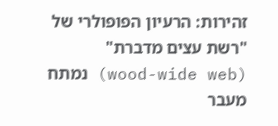זהירות: הרעיון הפופולרי של "רשת עצים מדברת" (wood-wide web) נמתח מעבר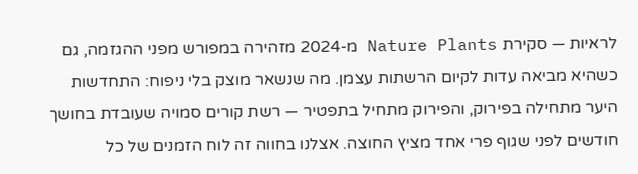לראיות — סקירת Nature Plants מ-2024 מזהירה במפורש מפני ההגזמה, גם כשהיא מביאה עדות לקיום הרשתות עצמן. מה שנשאר מוצק בלי ניפוח: התחדשות היער מתחילה בפירוק, והפירוק מתחיל בתפטיר — רשת קורים סמויה שעובדת בחושך חודשים לפני שגוף פרי אחד מציץ החוצה. אצלנו בחווה זה לוח הזמנים של כל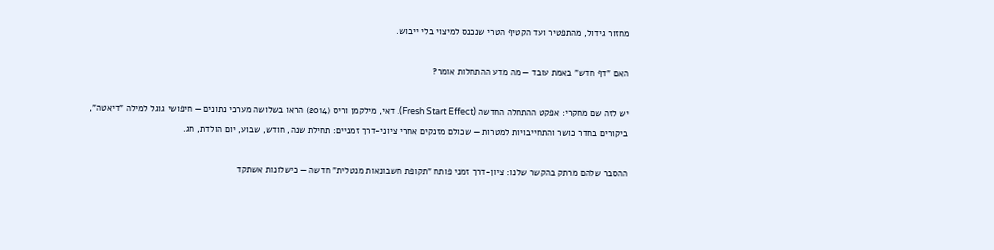מחזור גידול, מהתפטיר ועד הקטיף הטרי שנכנס למיצוי בלי ייבוש.

האם "דף חדש" באמת עובד — מה מדע ההתחלות אומר?

יש לזה שם מחקרי: אפקט ההתחלה החדשה (Fresh Start Effect). דאי, מילקמן וריס (2014) הראו בשלושה מערכי נתונים — חיפושי גוגל למילה "דיאטה", ביקורים בחדר כושר והתחייבויות למטרות — שכולם מזנקים אחרי ציוני-דרך זמניים: תחילת שנה, חודש, שבוע, יום הולדת, חג.

ההסבר שלהם מרתק בהקשר שלנו: ציון-דרך זמני פותח "תקופת חשבונאות מנטלית" חדשה — כישלונות אשתקד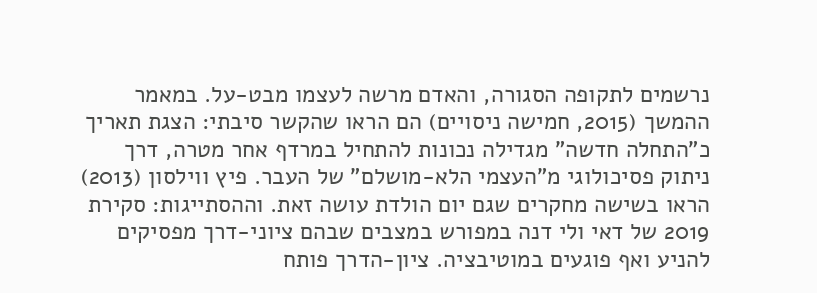נרשמים לתקופה הסגורה, והאדם מרשה לעצמו מבט-על. במאמר ההמשך (2015, חמישה ניסויים) הם הראו שהקשר סיבתי: הצגת תאריך כ"התחלה חדשה" מגדילה נכונות להתחיל במרדף אחר מטרה, דרך ניתוק פסיכולוגי מ"העצמי הלא-מושלם" של העבר. פיץ ווילסון (2013) הראו בשישה מחקרים שגם יום הולדת עושה זאת. וההסתייגות: סקירת 2019 של דאי ולי דנה במפורש במצבים שבהם ציוני-דרך מפסיקים להניע ואף פוגעים במוטיבציה. ציון-הדרך פותח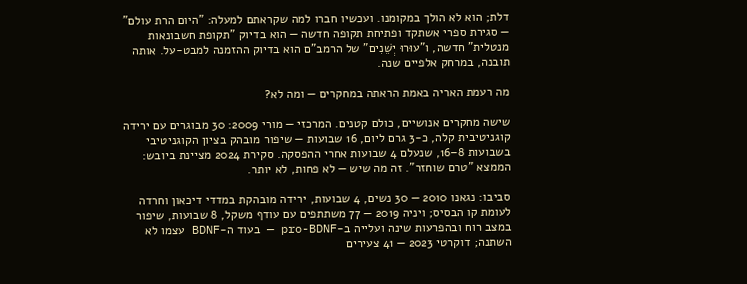דלת; הוא לא הולך במקומנו. ועכשיו חברו למה שקראתם למעלה: "היום הרת עולם" — סגירת ספרי אשתקד ופתיחת תקופה חדשה — הוא בדיוק "תקופת חשבונאות מנטלית" חדשה, ו"עוּרוּ יְשֵׁנִים" של הרמב"ם הוא בדיוק ההזמנה למבט-על. אותה תובנה, במרחק אלפיים שנה.

מה רעמת האריה באמת הראתה במחקרים — ומה לא?

שישה מחקרים אנושיים, כולם קטנים. המרכזי — מורי 2009: 30 מבוגרים עם ירידה קוגניטיבית קלה, כ-3 גרם ליום, 16 שבועות — שיפור מובהק בציון הקוגניטיבי בשבועות 8–16, שנעלם 4 שבועות אחרי ההפסקה. סקירת 2024 מציינת ביובש: הממצא "טרם שוחזר". זה מה שיש — לא פחות, לא יותר.

סביבו: נגאנו 2010 — 30 נשים, 4 שבועות, ירידה מובהקת במדדי דיכאון וחרדה לעומת קו הבסיס; ויניה 2019 — 77 משתתפים עם עודף משקל, 8 שבועות, שיפור במצב רוח ובהפרעות שינה ועלייה ב-pro-BDNF — בעוד ה-BDNF עצמו לא השתנה; דוקרטי 2023 — 41 צעירים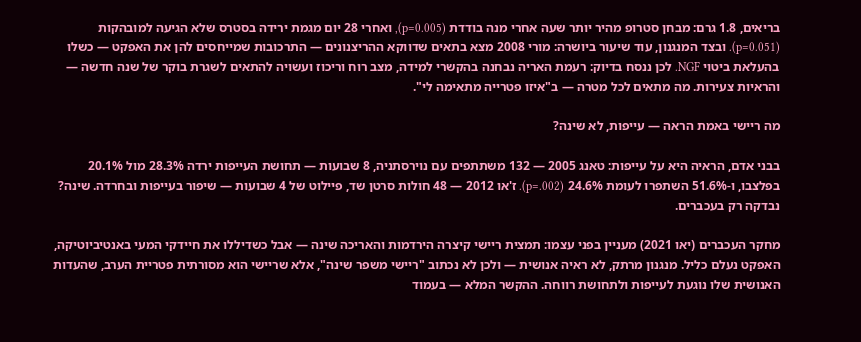בריאים, 1.8 גרם: מבחן סטרופ מהיר יותר שעה אחרי מנה בודדת (p=0.005), ואחרי 28 יום מגמת ירידה בסטרס שלא הגיעה למובהקות (p=0.051). ובצד המנגנון, עוד שיעור ביושרה: מורי 2008 מצא בתאים שדווקא ההריצנונים — התרכובות שמייחסים להן את האפקט — כשלו בהעלאת ביטוי NGF. לכן ננסח בדיוק: רעמת האריה נבחנה בהקשרי למידה, מצב רוח וריכוז ועשויה להתאים לשגרת בוקר של שנה חדשה — והראיות צעירות. מה מתאים לכל מטרה — ב"איזו פטרייה מתאימה לי".

מה ריישי באמת הראה — עייפות, לא שינה?

בבני אדם, הראיה היא על עייפות: טאנג 2005 — 132 משתתפים עם נוירסתניה, 8 שבועות — תחושת העייפות ירדה 28.3% מול 20.1% בפלצבו, ו-51.6% השתפרו לעומת 24.6% (p=.002). ז'או 2012 — 48 חולות סרטן שד, פיילוט של 4 שבועות — שיפור בעייפות ובחרדה. שינה? נבדקה רק בעכברים.

מחקר העכברים (יאו 2021) מעניין בפני עצמו: תמצית ריישי קיצרה הירדמות והאריכה שינה — אבל כשדיללו את חיידקי המעי באנטיביוטיקה, האפקט נעלם כליל. מנגנון מרתק, לא ראיה אנושית — ולכן לא נכתוב "ריישי משפר שינה", אלא שריישי הוא מסורתית פטריית הערב, שהעדות האנושית שלו נוגעת לעייפות ולתחושת רווחה. ההקשר המלא — בעמוד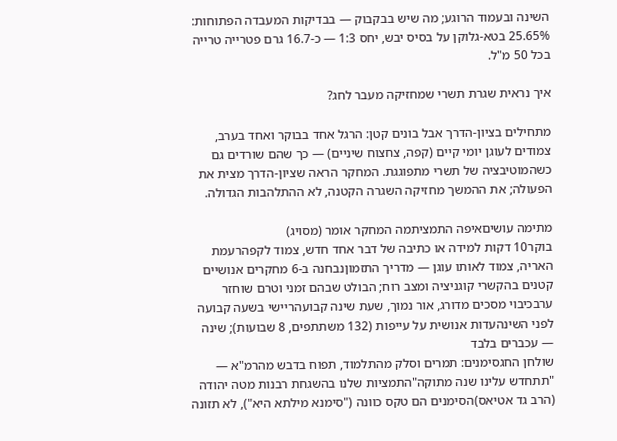השינה ובעמוד הרוגע; מה שיש בבקבוק — בבדיקות המעבדה הפתוחות: 25.65% בטא-גלוקן על בסיס יבש, יחס 1:3 — כ-16.7 גרם פטרייה טרייה בכל 50 מ"ל.

איך נראית שגרת תשרי שמחזיקה מעבר לחג?

מתחילים בציון-הדרך אבל בונים קטן: הרגל אחד בבוקר ואחד בערב, צמודים לעוגן יומי קיים (קפה, צחצוח שיניים) — כך שהם שורדים גם כשהמוטיבציה של תשרי מתפוגגת. המחקר הראה שציון-הדרך מצית את הפעולה; את ההמשך מחזיקה השגרה הקטנה, לא ההתלהבות הגדולה.

מתימה עושיםאיפה התמציתמה המחקר אומר (מסויג)
בוקר10 דקות למידה או כתיבה של דבר אחד חדש, צמוד לקפהרעמת האריה, צמוד לאותו עוגן — מדריך התזמוןנבחנה ב-6 מחקרים אנושיים קטנים בהקשרי קוגניציה ומצב רוח; הבולט שבהם זמני וטרם שוחזר
ערבכיבוי מסכים מדורג, אור נמוך, שעת שינה קבועהריישי בשעה קבועה לפני השינהעדות אנושית על עייפות (132 משתתפים, 8 שבועות); שינה — עכברים בלבד
שולחן החגסימנים: תמרים וסלק מהתלמוד, תפוח בדבש מהרמ"א — "תתחדש עלינו שנה מתוקה"התמציות שלנו בהשגחת רבנות מטה יהודה (הרב גד אטיאס)הסימנים הם טקס כוונה ("סימנא מילתא היא"), לא תזונה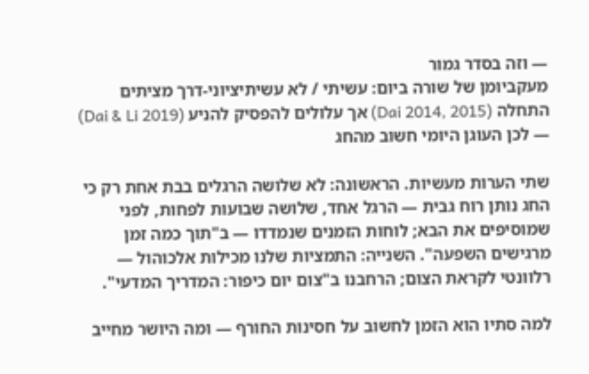— וזה בסדר גמור
מעקביומן של שורה ביום: עשיתי / לא עשיתיציוני-דרך מציתים התחלה (Dai 2014, 2015) אך עלולים להפסיק להניע (Dai & Li 2019) — לכן העוגן היומי חשוב מהחג

שתי הערות מעשיות. הראשונה: לא שלושה הרגלים בבת אחת רק כי החג נותן רוח גבית — הרגל אחד, שלושה שבועות לפחות, לפני שמוסיפים את הבא; לוחות הזמנים שנמדדו — ב"תוך כמה זמן מרגישים השפעה". השנייה: התמציות שלנו מכילות אלכוהול — רלוונטי לקראת הצום; הרחבנו ב"צום יום כיפור: המדריך המדעי".

למה סתיו הוא הזמן לחשוב על חסינות החורף — ומה היושר מחייב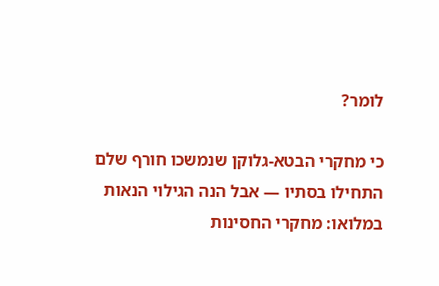לומר?

כי מחקרי הבטא-גלוקן שנמשכו חורף שלם התחילו בסתיו — אבל הנה הגילוי הנאות במלואו: מחקרי החסינות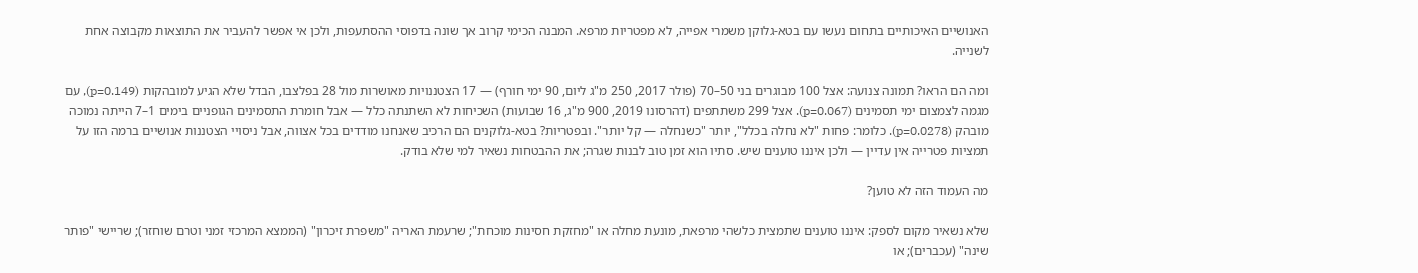האנושיים האיכותיים בתחום נעשו עם בטא-גלוקן משמרי אפייה, לא מפטריות מרפא. המבנה הכימי קרוב אך שונה בדפוסי ההסתעפות, ולכן אי אפשר להעביר את התוצאות מקבוצה אחת לשנייה.

ומה הם הראו? תמונה צנועה: אצל 100 מבוגרים בני 50–70 (פולר 2017, 250 מ"ג ליום, 90 ימי חורף) — 17 הצטננויות מאושרות מול 28 בפלצבו, הבדל שלא הגיע למובהקות (p=0.149), עם מגמה לצמצום ימי תסמינים (p=0.067). אצל 299 משתתפים (דהרסונו 2019, 900 מ"ג, 16 שבועות) השכיחות לא השתנתה כלל — אבל חומרת התסמינים הגופניים בימים 1–7 הייתה נמוכה מובהק (p=0.0278). כלומר: פחות "לא נחלה בכלל", יותר "כשנחלה — קל יותר". ובפטריות? בטא-גלוקנים הם הרכיב שאנחנו מודדים בכל אצווה, אבל ניסויי הצטננות אנושיים ברמה הזו על תמציות פטרייה אין עדיין — ולכן איננו טוענים שיש. סתיו הוא זמן טוב לבנות שגרה; את ההבטחות נשאיר למי שלא בודק.

מה העמוד הזה לא טוען?

שלא נשאיר מקום לספק: איננו טוענים שתמצית כלשהי מרפאת, מונעת מחלה או "מחזקת חסינות מוכחת"; שרעמת האריה "משפרת זיכרון" (הממצא המרכזי זמני וטרם שוחזר); שריישי "פותר שינה" (עכברים); או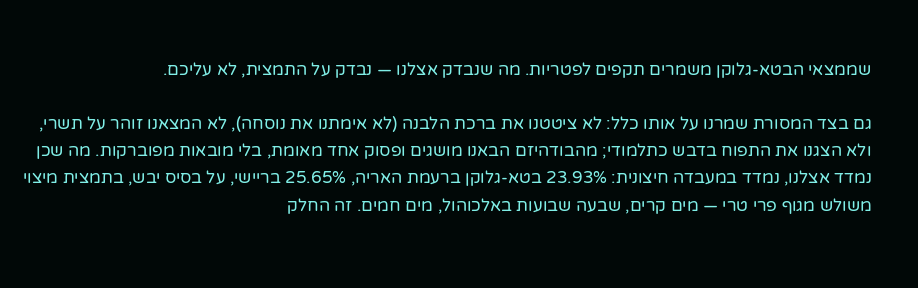שממצאי הבטא-גלוקן משמרים תקפים לפטריות. מה שנבדק אצלנו — נבדק על התמצית, לא עליכם.

גם בצד המסורת שמרנו על אותו כלל: לא ציטטנו את ברכת הלבנה (לא אימתנו את נוסחה), לא המצאנו זוהר על תשרי, ולא הצגנו את התפוח בדבש כתלמודי; מהבודהיזם הבאנו מושגים ופסוק אחד מאומת, בלי מובאות מפוברקות. מה שכן נמדד אצלנו, נמדד במעבדה חיצונית: 23.93% בטא-גלוקן ברעמת האריה, 25.65% בריישי, על בסיס יבש, בתמצית מיצוי משולש מגוף פרי טרי — מים קרים, שבעה שבועות באלכוהול, מים חמים. זה החלק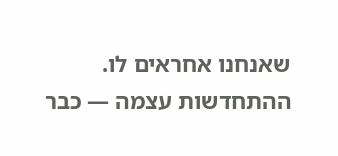שאנחנו אחראים לו. ההתחדשות עצמה — כבר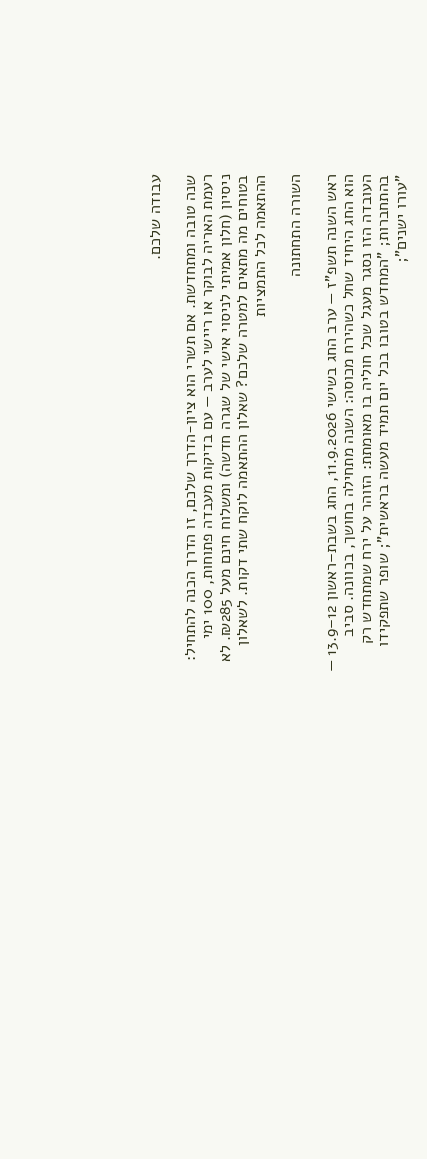עבודה שלכם.

שנה טובה ומתחדשת. אם תשרי הוא ציון-הדרך שלכם, זו הדרך הכנה להתחיל: רעמת האריה לבוקר או ריישי לערב — עם בדיקות מעבדה פתוחות, 100 ימי ניסיון (חלון אמיתי לניסוי אישי של שגרה חדשה) ומשלוח חינם מעל ₪285. לא בטוחים מה מתאים למטרה שלכם? שאלון ההתאמה לוקח שתי דקות. לשאלון ההתאמה לכל התמציות

השורה התחתונה

ראש השנה תשפ"ז — ערב החג בשישי 11.9.2026, החג בשבת–ראשון 12–13.9 — הוא החג היחיד שחל כשהירח מכוסה: השנה מתחילה בחושך, בכוונה. סביב העובדה הזו נסגר מעגל שכל חוליה בו מאומתת: הזוהר על ירח שמתחדש רק בהתחברות; "המחדש בטובו בכל יום תמיד מעשה בראשית"; שופר שתפקידו "עורו ישנים";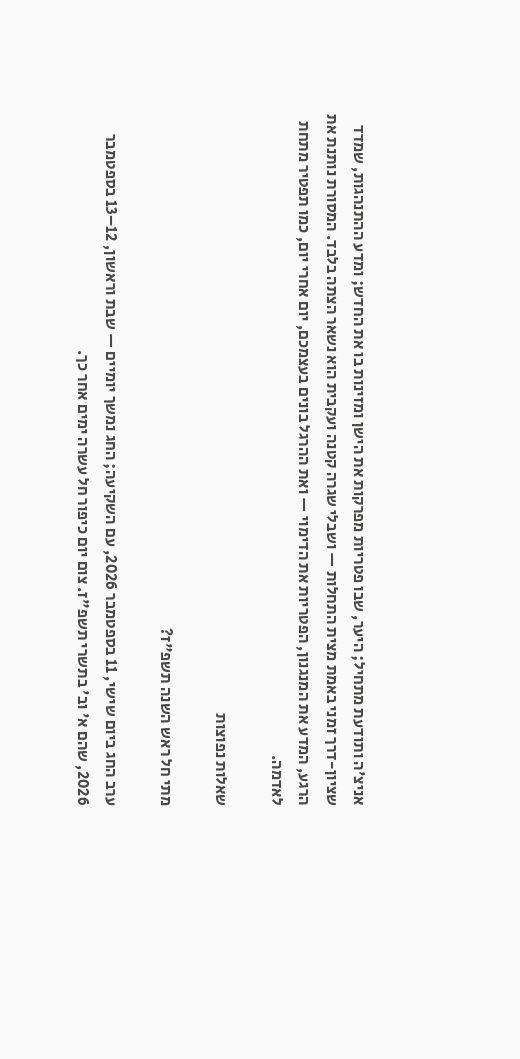אניצ'ה ותודעת מתחיל; היער, שבו פטריות מפרקות את הישן ומזינות בו את החדש; ומדע ההתנהגות, שמדד שציון-דרך זמני באמת מצית התחלות — ושבלי שגרה קטנה ועקבית הוא נשאר הצתה בלבד. המסורת נותנת את הרגע, המדע את המנגנון, הפטריות את הדימוי — ואת ההרגל בונים בעצמכם, יום אחרי יום, כמו תפטיר מתחת לאדמה.

שאלות נפוצות

מתי חל ראש השנה תשפ"ז?

ערב החג ביום שישי, 11 בספטמבר 2026, עם השקיעה; החג נמשך יומיים — שבת וראשון, 12–13 בספטמבר 2026, שהם א' וב' בתשרי תשפ"ז. צום יום כיפור חל עשרה ימים אחר כך.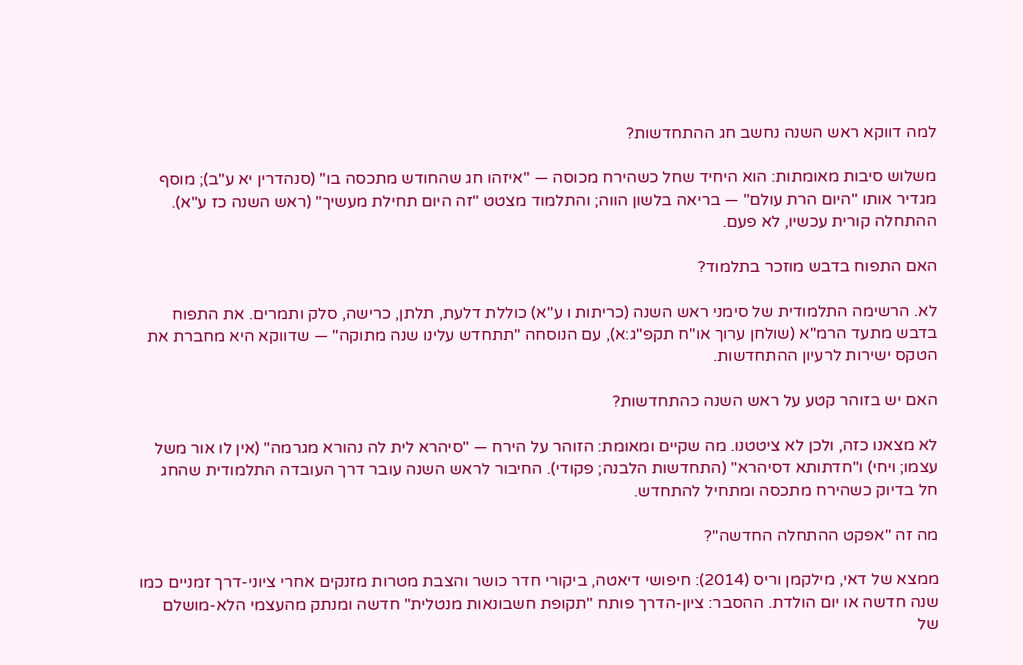למה דווקא ראש השנה נחשב חג ההתחדשות?

משלוש סיבות מאומתות: הוא היחיד שחל כשהירח מכוסה — "איזהו חג שהחודש מתכסה בו" (סנהדרין יא ע"ב); מוסף מגדיר אותו "היום הרת עולם" — בריאה בלשון הווה; והתלמוד מצטט "זה היום תחילת מעשיך" (ראש השנה כז ע"א). ההתחלה קורית עכשיו, לא פעם.

האם התפוח בדבש מוזכר בתלמוד?

לא. הרשימה התלמודית של סימני ראש השנה (כריתות ו ע"א) כוללת דלעת, תלתן, כרישה, סלק ותמרים. את התפוח בדבש מתעד הרמ"א (שולחן ערוך או"ח תקפ"ג:א), עם הנוסחה "תתחדש עלינו שנה מתוקה" — שדווקא היא מחברת את הטקס ישירות לרעיון ההתחדשות.

האם יש בזוהר קטע על ראש השנה כהתחדשות?

לא מצאנו כזה, ולכן לא ציטטנו. מה שקיים ומאומת: הזוהר על הירח — "סיהרא לית לה נהורא מגרמה" (אין לו אור משל עצמו; ויחי) ו"חדתותא דסיהרא" (התחדשות הלבנה; פקודי). החיבור לראש השנה עובר דרך העובדה התלמודית שהחג חל בדיוק כשהירח מתכסה ומתחיל להתחדש.

מה זה "אפקט ההתחלה החדשה"?

ממצא של דאי, מילקמן וריס (2014): חיפושי דיאטה, ביקורי חדר כושר והצבת מטרות מזנקים אחרי ציוני-דרך זמניים כמו שנה חדשה או יום הולדת. ההסבר: ציון-הדרך פותח "תקופת חשבונאות מנטלית" חדשה ומנתק מהעצמי הלא-מושלם של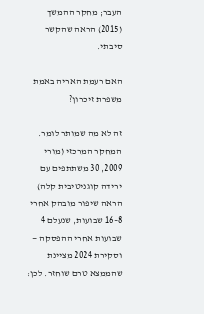העבר; מחקר ההמשך (2015) הראה שהקשר סיבתי.

האם רעמת האריה באמת משפרת זיכרון?

זה לא מה שמותר לומר. המחקר המרכזי (מורי 2009, 30 משתתפים עם ירידה קוגניטיבית קלה) הראה שיפור מובהק אחרי 8–16 שבועות, שנעלם 4 שבועות אחרי ההפסקה — וסקירת 2024 מציינת שהממצא טרם שוחזר. לכן: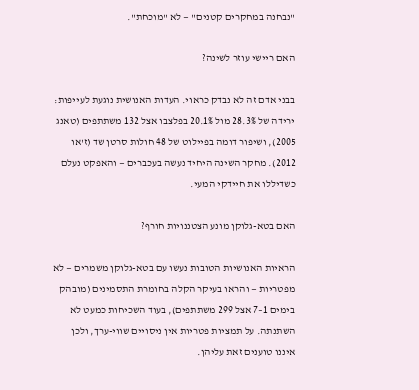"נבחנה במחקרים קטנים" — לא "מוכחת".

האם ריישי עוזר לשינה?

בבני אדם זה לא נבדק כראוי. העדות האנושית נוגעת לעייפות: ירידה של 28.3% מול 20.1% בפלצבו אצל 132 משתתפים (טאנג 2005), ושיפור דומה בפיילוט של 48 חולות סרטן שד (ז'או 2012). מחקר השינה היחיד נעשה בעכברים — והאפקט נעלם כשדיללו את חיידקי המעי.

האם בטא-גלוקן מונע הצטננויות חורף?

הראיות האנושיות הטובות נעשו עם בטא-גלוקן משמרים — לא מפטריות — והראו בעיקר הקלה בחומרת התסמינים (מובהק בימים 1–7 אצל 299 משתתפים), בעוד השכיחות כמעט לא השתנתה. על תמציות פטריות אין ניסויים שווי-ערך, ולכן איננו טוענים זאת עליהן.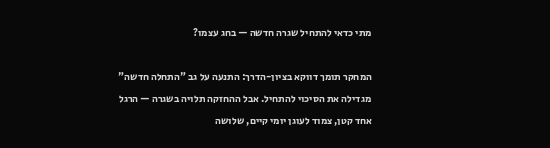מתי כדאי להתחיל שגרה חדשה — בחג עצמו?

המחקר תומך דווקא בציון-הדרך: התנעה על גב "התחלה חדשה" מגדילה את הסיכוי להתחיל. אבל ההחזקה תלויה בשגרה — הרגל אחד קטן, צמוד לעוגן יומי קיים, שלושה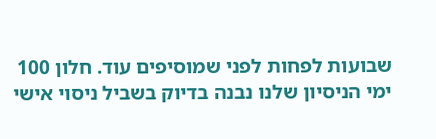שבועות לפחות לפני שמוסיפים עוד. חלון 100 ימי הניסיון שלנו נבנה בדיוק בשביל ניסוי אישי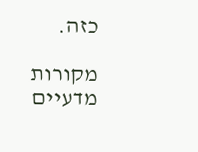כזה.

מקורות מדעיים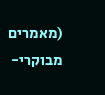(מאמרים מבוקרי-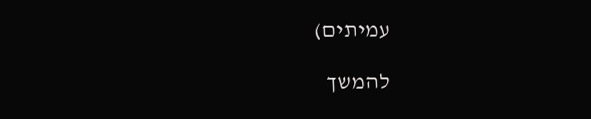עמיתים)

להמשך